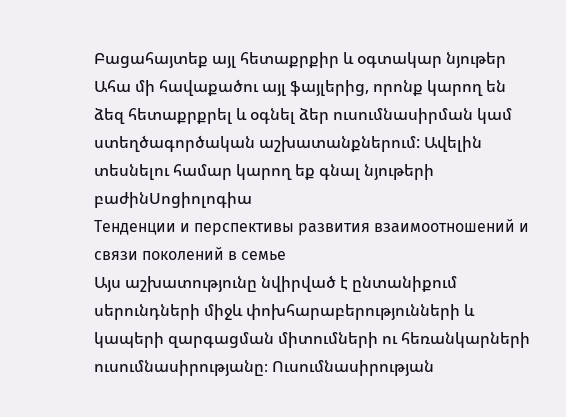Բացահայտեք այլ հետաքրքիր և օգտակար նյութեր
Ահա մի հավաքածու այլ ֆայլերից, որոնք կարող են ձեզ հետաքրքրել և օգնել ձեր ուսումնասիրման կամ ստեղծագործական աշխատանքներում: Ավելին տեսնելու համար կարող եք գնալ նյութերի բաժինՍոցիոլոգիա
Тенденции и перспективы развития взаимоотношений и связи поколений в семье
Այս աշխատությունը նվիրված է ընտանիքում սերունդների միջև փոխհարաբերությունների և կապերի զարգացման միտումների ու հեռանկարների ուսումնասիրությանը։ Ուսումնասիրության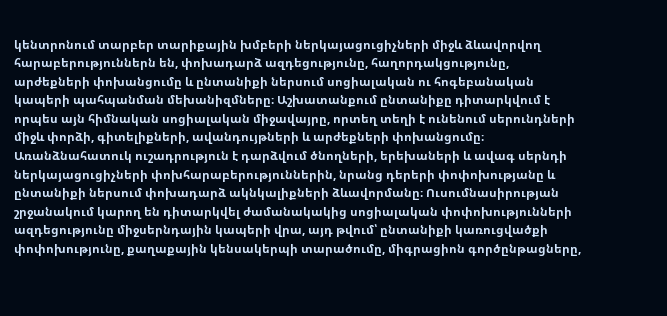կենտրոնում տարբեր տարիքային խմբերի ներկայացուցիչների միջև ձևավորվող հարաբերություններն են, փոխադարձ ազդեցությունը, հաղորդակցությունը, արժեքների փոխանցումը և ընտանիքի ներսում սոցիալական ու հոգեբանական կապերի պահպանման մեխանիզմները։ Աշխատանքում ընտանիքը դիտարկվում է որպես այն հիմնական սոցիալական միջավայրը, որտեղ տեղի է ունենում սերունդների միջև փորձի, գիտելիքների, ավանդույթների և արժեքների փոխանցումը։ Առանձնահատուկ ուշադրություն է դարձվում ծնողների, երեխաների և ավագ սերնդի ներկայացուցիչների փոխհարաբերություններին, նրանց դերերի փոփոխությանը և ընտանիքի ներսում փոխադարձ ակնկալիքների ձևավորմանը։ Ուսումնասիրության շրջանակում կարող են դիտարկվել ժամանակակից սոցիալական փոփոխությունների ազդեցությունը միջսերնդային կապերի վրա, այդ թվում՝ ընտանիքի կառուցվածքի փոփոխությունը, քաղաքային կենսակերպի տարածումը, միգրացիոն գործընթացները,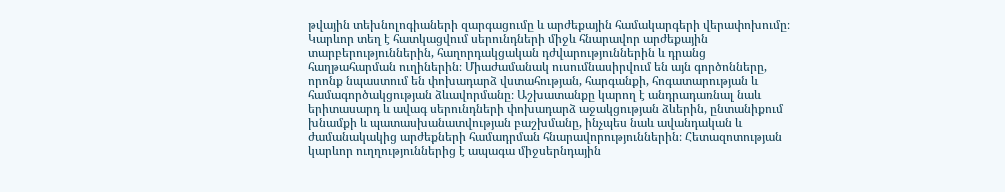թվային տեխնոլոգիաների զարգացումը և արժեքային համակարգերի վերափոխումը։ Կարևոր տեղ է հատկացվում սերունդների միջև հնարավոր արժեքային տարբերություններին, հաղորդակցական դժվարություններին և դրանց հաղթահարման ուղիներին։ Միաժամանակ ուսումնասիրվում են այն գործոնները, որոնք նպաստում են փոխադարձ վստահության, հարգանքի, հոգատարության և համագործակցության ձևավորմանը։ Աշխատանքը կարող է անդրադառնալ նաև երիտասարդ և ավագ սերունդների փոխադարձ աջակցության ձևերին, ընտանիքում խնամքի և պատասխանատվության բաշխմանը, ինչպես նաև ավանդական և ժամանակակից արժեքների համադրման հնարավորություններին։ Հետազոտության կարևոր ուղղություններից է ապագա միջսերնդային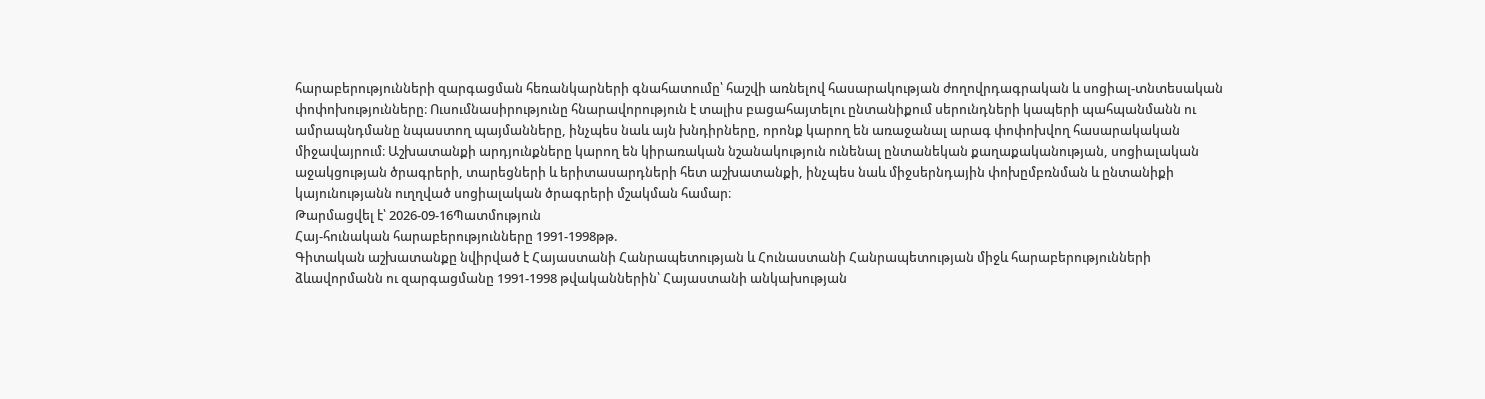հարաբերությունների զարգացման հեռանկարների գնահատումը՝ հաշվի առնելով հասարակության ժողովրդագրական և սոցիալ-տնտեսական փոփոխությունները։ Ուսումնասիրությունը հնարավորություն է տալիս բացահայտելու ընտանիքում սերունդների կապերի պահպանմանն ու ամրապնդմանը նպաստող պայմանները, ինչպես նաև այն խնդիրները, որոնք կարող են առաջանալ արագ փոփոխվող հասարակական միջավայրում։ Աշխատանքի արդյունքները կարող են կիրառական նշանակություն ունենալ ընտանեկան քաղաքականության, սոցիալական աջակցության ծրագրերի, տարեցների և երիտասարդների հետ աշխատանքի, ինչպես նաև միջսերնդային փոխըմբռնման և ընտանիքի կայունությանն ուղղված սոցիալական ծրագրերի մշակման համար։
Թարմացվել է՝ 2026-09-16Պատմություն
Հայ-հունական հարաբերությունները 1991-1998թթ.
Գիտական աշխատանքը նվիրված է Հայաստանի Հանրապետության և Հունաստանի Հանրապետության միջև հարաբերությունների ձևավորմանն ու զարգացմանը 1991-1998 թվականներին՝ Հայաստանի անկախության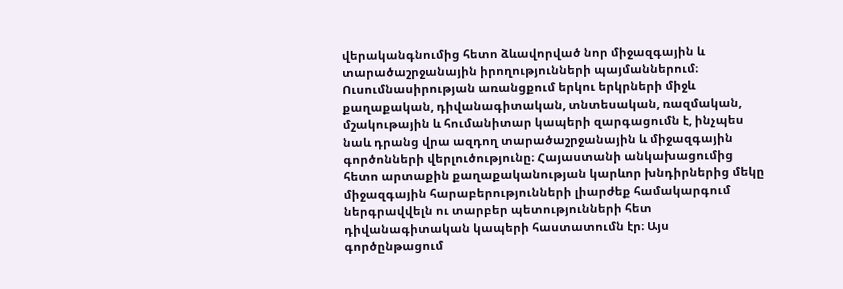վերականգնումից հետո ձևավորված նոր միջազգային և տարածաշրջանային իրողությունների պայմաններում։ Ուսումնասիրության առանցքում երկու երկրների միջև քաղաքական, դիվանագիտական, տնտեսական, ռազմական, մշակութային և հումանիտար կապերի զարգացումն է, ինչպես նաև դրանց վրա ազդող տարածաշրջանային և միջազգային գործոնների վերլուծությունը։ Հայաստանի անկախացումից հետո արտաքին քաղաքականության կարևոր խնդիրներից մեկը միջազգային հարաբերությունների լիարժեք համակարգում ներգրավվելն ու տարբեր պետությունների հետ դիվանագիտական կապերի հաստատումն էր։ Այս գործընթացում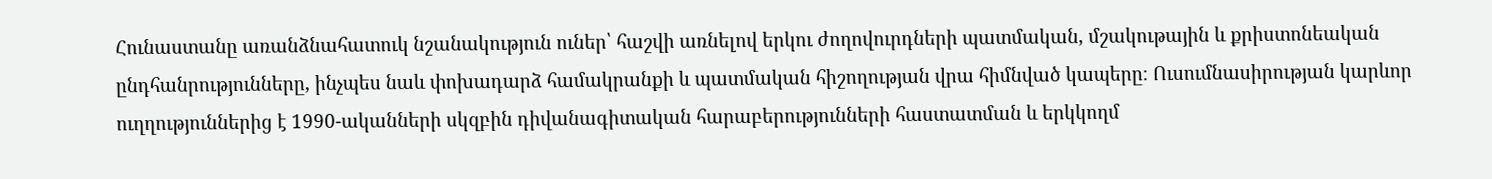Հունաստանը առանձնահատուկ նշանակություն ուներ՝ հաշվի առնելով երկու ժողովուրդների պատմական, մշակութային և քրիստոնեական ընդհանրությունները, ինչպես նաև փոխադարձ համակրանքի և պատմական հիշողության վրա հիմնված կապերը։ Ուսումնասիրության կարևոր ուղղություններից է 1990-ականների սկզբին դիվանագիտական հարաբերությունների հաստատման և երկկողմ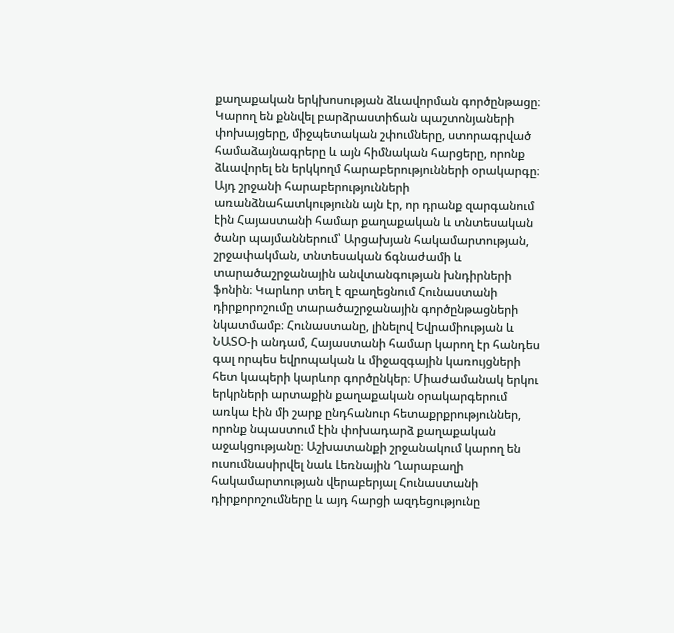քաղաքական երկխոսության ձևավորման գործընթացը։ Կարող են քննվել բարձրաստիճան պաշտոնյաների փոխայցերը, միջպետական շփումները, ստորագրված համաձայնագրերը և այն հիմնական հարցերը, որոնք ձևավորել են երկկողմ հարաբերությունների օրակարգը։ Այդ շրջանի հարաբերությունների առանձնահատկությունն այն էր, որ դրանք զարգանում էին Հայաստանի համար քաղաքական և տնտեսական ծանր պայմաններում՝ Արցախյան հակամարտության, շրջափակման, տնտեսական ճգնաժամի և տարածաշրջանային անվտանգության խնդիրների ֆոնին։ Կարևոր տեղ է զբաղեցնում Հունաստանի դիրքորոշումը տարածաշրջանային գործընթացների նկատմամբ։ Հունաստանը, լինելով Եվրամիության և ՆԱՏՕ-ի անդամ, Հայաստանի համար կարող էր հանդես գալ որպես եվրոպական և միջազգային կառույցների հետ կապերի կարևոր գործընկեր։ Միաժամանակ երկու երկրների արտաքին քաղաքական օրակարգերում առկա էին մի շարք ընդհանուր հետաքրքրություններ, որոնք նպաստում էին փոխադարձ քաղաքական աջակցությանը։ Աշխատանքի շրջանակում կարող են ուսումնասիրվել նաև Լեռնային Ղարաբաղի հակամարտության վերաբերյալ Հունաստանի դիրքորոշումները և այդ հարցի ազդեցությունը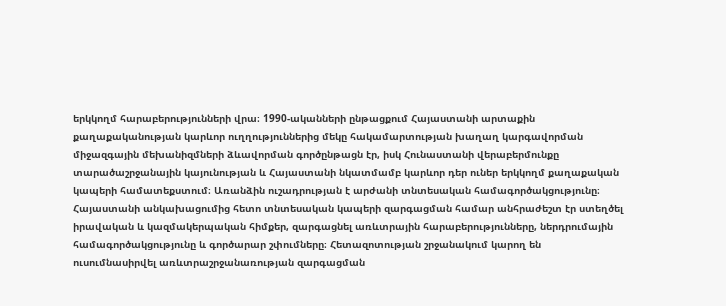երկկողմ հարաբերությունների վրա։ 1990-ականների ընթացքում Հայաստանի արտաքին քաղաքականության կարևոր ուղղություններից մեկը հակամարտության խաղաղ կարգավորման միջազգային մեխանիզմների ձևավորման գործընթացն էր, իսկ Հունաստանի վերաբերմունքը տարածաշրջանային կայունության և Հայաստանի նկատմամբ կարևոր դեր ուներ երկկողմ քաղաքական կապերի համատեքստում։ Առանձին ուշադրության է արժանի տնտեսական համագործակցությունը։ Հայաստանի անկախացումից հետո տնտեսական կապերի զարգացման համար անհրաժեշտ էր ստեղծել իրավական և կազմակերպական հիմքեր, զարգացնել առևտրային հարաբերությունները, ներդրումային համագործակցությունը և գործարար շփումները։ Հետազոտության շրջանակում կարող են ուսումնասիրվել առևտրաշրջանառության զարգացման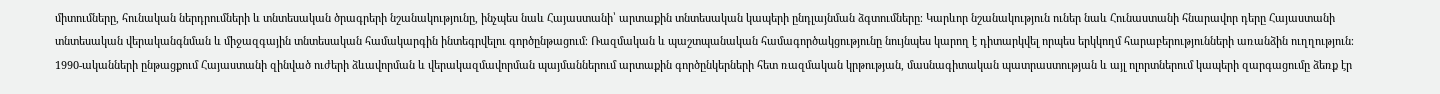միտումները, հունական ներդրումների և տնտեսական ծրագրերի նշանակությունը, ինչպես նաև Հայաստանի՝ արտաքին տնտեսական կապերի ընդլայնման ձգտումները։ Կարևոր նշանակություն ուներ նաև Հունաստանի հնարավոր դերը Հայաստանի տնտեսական վերականգնման և միջազգային տնտեսական համակարգին ինտեգրվելու գործընթացում։ Ռազմական և պաշտպանական համագործակցությունը նույնպես կարող է դիտարկվել որպես երկկողմ հարաբերությունների առանձին ուղղություն։ 1990-ականների ընթացքում Հայաստանի զինված ուժերի ձևավորման և վերակազմավորման պայմաններում արտաքին գործընկերների հետ ռազմական կրթության, մասնագիտական պատրաստության և այլ ոլորտներում կապերի զարգացումը ձեռք էր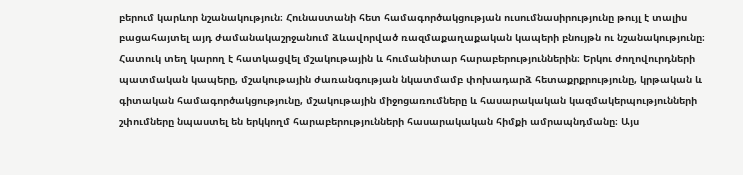բերում կարևոր նշանակություն։ Հունաստանի հետ համագործակցության ուսումնասիրությունը թույլ է տալիս բացահայտել այդ ժամանակաշրջանում ձևավորված ռազմաքաղաքական կապերի բնույթն ու նշանակությունը։ Հատուկ տեղ կարող է հատկացվել մշակութային և հումանիտար հարաբերություններին։ Երկու ժողովուրդների պատմական կապերը, մշակութային ժառանգության նկատմամբ փոխադարձ հետաքրքրությունը, կրթական և գիտական համագործակցությունը, մշակութային միջոցառումները և հասարակական կազմակերպությունների շփումները նպաստել են երկկողմ հարաբերությունների հասարակական հիմքի ամրապնդմանը։ Այս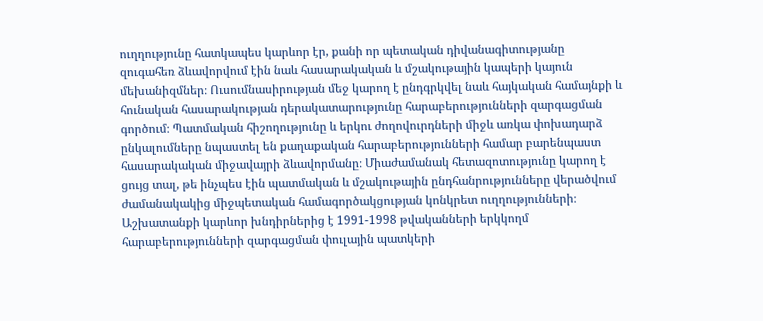ուղղությունը հատկապես կարևոր էր, քանի որ պետական դիվանագիտությանը զուգահեռ ձևավորվում էին նաև հասարակական և մշակութային կապերի կայուն մեխանիզմներ։ Ուսումնասիրության մեջ կարող է ընդգրկվել նաև հայկական համայնքի և հունական հասարակության դերակատարությունը հարաբերությունների զարգացման գործում։ Պատմական հիշողությունը և երկու ժողովուրդների միջև առկա փոխադարձ ընկալումները նպաստել են քաղաքական հարաբերությունների համար բարենպաստ հասարակական միջավայրի ձևավորմանը։ Միաժամանակ հետազոտությունը կարող է ցույց տալ, թե ինչպես էին պատմական և մշակութային ընդհանրությունները վերածվում ժամանակակից միջպետական համագործակցության կոնկրետ ուղղությունների։ Աշխատանքի կարևոր խնդիրներից է 1991-1998 թվականների երկկողմ հարաբերությունների զարգացման փուլային պատկերի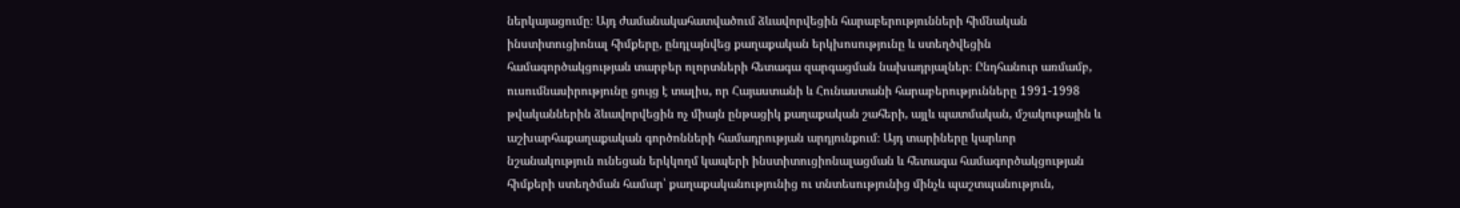ներկայացումը։ Այդ ժամանակահատվածում ձևավորվեցին հարաբերությունների հիմնական ինստիտուցիոնալ հիմքերը, ընդլայնվեց քաղաքական երկխոսությունը և ստեղծվեցին համագործակցության տարբեր ոլորտների հետագա զարգացման նախադրյալներ։ Ընդհանուր առմամբ, ուսումնասիրությունը ցույց է տալիս, որ Հայաստանի և Հունաստանի հարաբերությունները 1991-1998 թվականներին ձևավորվեցին ոչ միայն ընթացիկ քաղաքական շահերի, այլև պատմական, մշակութային և աշխարհաքաղաքական գործոնների համադրության արդյունքում։ Այդ տարիները կարևոր նշանակություն ունեցան երկկողմ կապերի ինստիտուցիոնալացման և հետագա համագործակցության հիմքերի ստեղծման համար՝ քաղաքականությունից ու տնտեսությունից մինչև պաշտպանություն,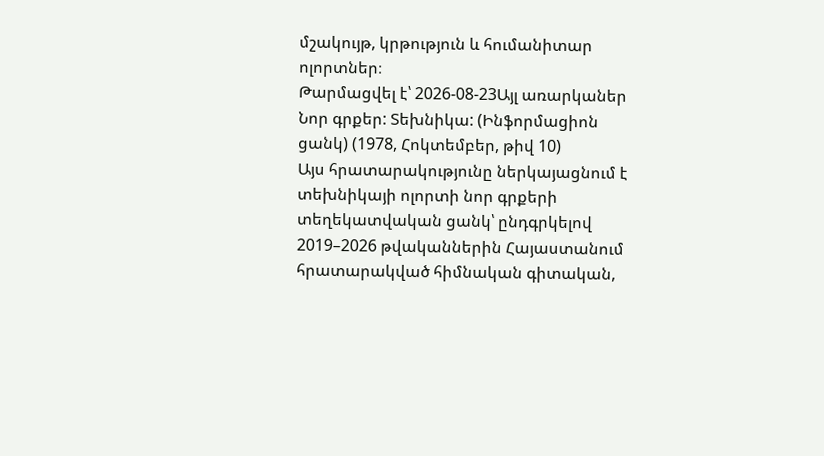մշակույթ, կրթություն և հումանիտար ոլորտներ։
Թարմացվել է՝ 2026-08-23Այլ առարկաներ
Նոր գրքեր: Տեխնիկա: (Ինֆորմացիոն ցանկ) (1978, Հոկտեմբեր, թիվ 10)
Այս հրատարակությունը ներկայացնում է տեխնիկայի ոլորտի նոր գրքերի տեղեկատվական ցանկ՝ ընդգրկելով 2019–2026 թվականներին Հայաստանում հրատարակված հիմնական գիտական,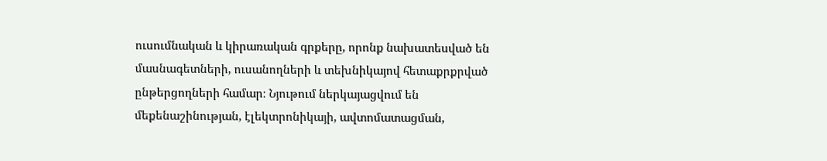ուսումնական և կիրառական գրքերը, որոնք նախատեսված են մասնագետների, ուսանողների և տեխնիկայով հետաքրքրված ընթերցողների համար։ Նյութում ներկայացվում են մեքենաշինության, էլեկտրոնիկայի, ավտոմատացման,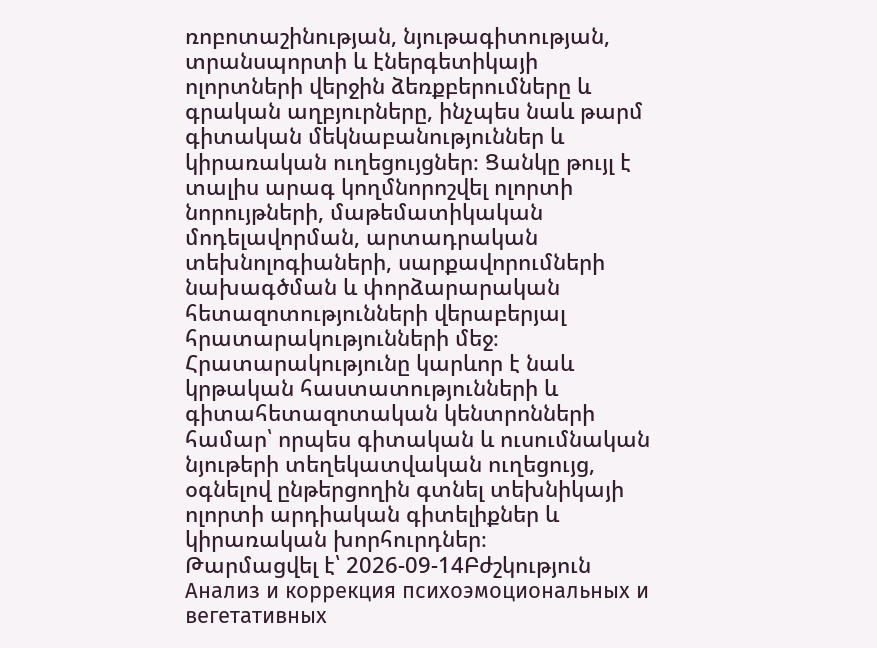ռոբոտաշինության, նյութագիտության, տրանսպորտի և էներգետիկայի ոլորտների վերջին ձեռքբերումները և գրական աղբյուրները, ինչպես նաև թարմ գիտական մեկնաբանություններ և կիրառական ուղեցույցներ։ Ցանկը թույլ է տալիս արագ կողմնորոշվել ոլորտի նորույթների, մաթեմատիկական մոդելավորման, արտադրական տեխնոլոգիաների, սարքավորումների նախագծման և փորձարարական հետազոտությունների վերաբերյալ հրատարակությունների մեջ։ Հրատարակությունը կարևոր է նաև կրթական հաստատությունների և գիտահետազոտական կենտրոնների համար՝ որպես գիտական և ուսումնական նյութերի տեղեկատվական ուղեցույց, օգնելով ընթերցողին գտնել տեխնիկայի ոլորտի արդիական գիտելիքներ և կիրառական խորհուրդներ։
Թարմացվել է՝ 2026-09-14Բժշկություն
Анализ и коррекция психоэмоциональных и вегетативных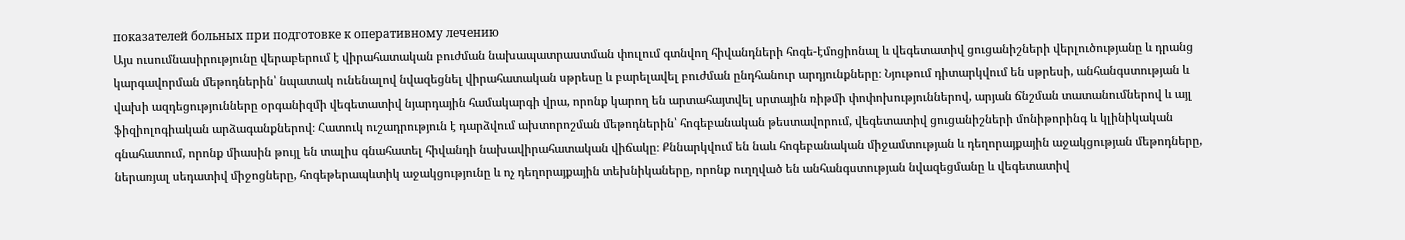показателей больных при подготовке к оперативному лечению
Այս ուսումնասիրությունը վերաբերում է վիրահատական բուժման նախապատրաստման փուլում գտնվող հիվանդների հոգե-էմոցիոնալ և վեգետատիվ ցուցանիշների վերլուծությանը և դրանց կարգավորման մեթոդներին՝ նպատակ ունենալով նվազեցնել վիրահատական սթրեսը և բարելավել բուժման ընդհանուր արդյունքները։ Նյութում դիտարկվում են սթրեսի, անհանգստության և վախի ազդեցությունները օրգանիզմի վեգետատիվ նյարդային համակարգի վրա, որոնք կարող են արտահայտվել սրտային ռիթմի փոփոխություններով, արյան ճնշման տատանումներով և այլ ֆիզիոլոգիական արձագանքներով։ Հատուկ ուշադրություն է դարձվում ախտորոշման մեթոդներին՝ հոգեբանական թեստավորում, վեգետատիվ ցուցանիշների մոնիթորինգ և կլինիկական գնահատում, որոնք միասին թույլ են տալիս գնահատել հիվանդի նախավիրահատական վիճակը։ Քննարկվում են նաև հոգեբանական միջամտության և դեղորայքային աջակցության մեթոդները, ներառյալ սեդատիվ միջոցները, հոգեթերապևտիկ աջակցությունը և ոչ դեղորայքային տեխնիկաները, որոնք ուղղված են անհանգստության նվազեցմանը և վեգետատիվ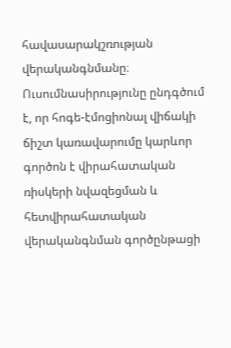հավասարակշռության վերականգնմանը։ Ուսումնասիրությունը ընդգծում է, որ հոգե-էմոցիոնալ վիճակի ճիշտ կառավարումը կարևոր գործոն է վիրահատական ռիսկերի նվազեցման և հետվիրահատական վերականգնման գործընթացի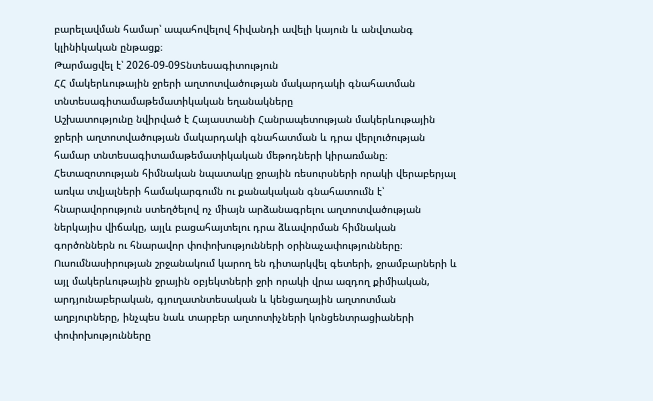բարելավման համար՝ ապահովելով հիվանդի ավելի կայուն և անվտանգ կլինիկական ընթացք։
Թարմացվել է՝ 2026-09-09Տնտեսագիտություն
ՀՀ մակերևութային ջրերի աղտոտվածության մակարդակի գնահատման տնտեսագիտամաթեմատիկական եղանակները
Աշխատությունը նվիրված է Հայաստանի Հանրապետության մակերևութային ջրերի աղտոտվածության մակարդակի գնահատման և դրա վերլուծության համար տնտեսագիտամաթեմատիկական մեթոդների կիրառմանը։ Հետազոտության հիմնական նպատակը ջրային ռեսուրսների որակի վերաբերյալ առկա տվյալների համակարգումն ու քանակական գնահատումն է՝ հնարավորություն ստեղծելով ոչ միայն արձանագրելու աղտոտվածության ներկայիս վիճակը, այլև բացահայտելու դրա ձևավորման հիմնական գործոններն ու հնարավոր փոփոխությունների օրինաչափությունները։ Ուսումնասիրության շրջանակում կարող են դիտարկվել գետերի, ջրամբարների և այլ մակերևութային ջրային օբյեկտների ջրի որակի վրա ազդող քիմիական, արդյունաբերական, գյուղատնտեսական և կենցաղային աղտոտման աղբյուրները, ինչպես նաև տարբեր աղտոտիչների կոնցենտրացիաների փոփոխությունները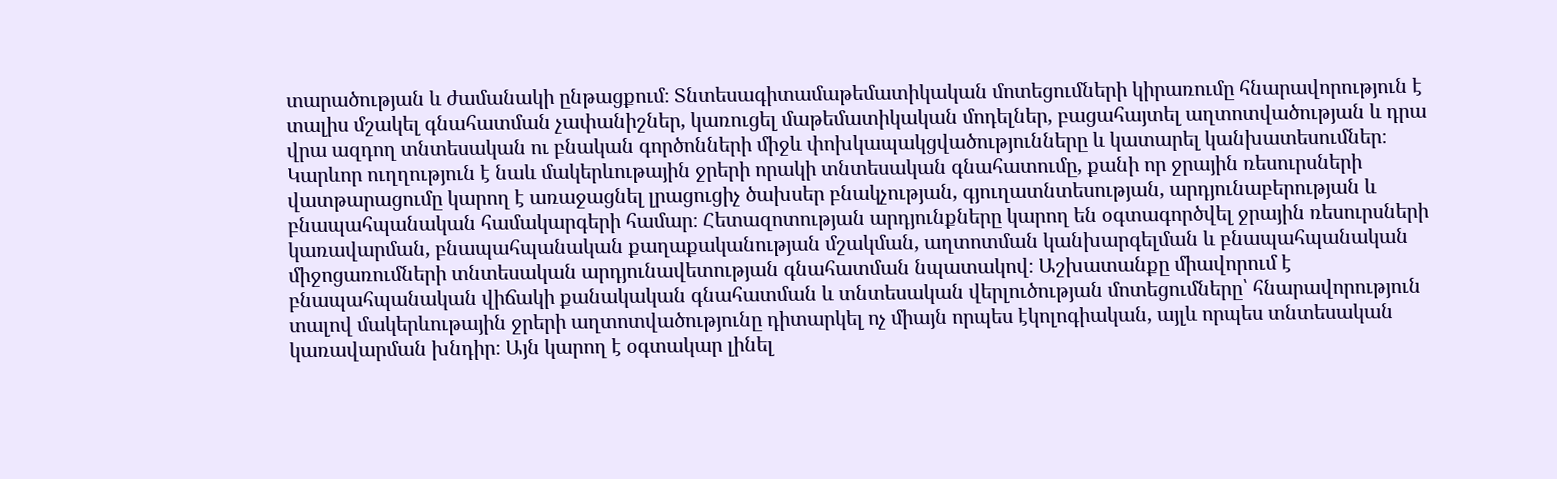տարածության և ժամանակի ընթացքում։ Տնտեսագիտամաթեմատիկական մոտեցումների կիրառումը հնարավորություն է տալիս մշակել գնահատման չափանիշներ, կառուցել մաթեմատիկական մոդելներ, բացահայտել աղտոտվածության և դրա վրա ազդող տնտեսական ու բնական գործոնների միջև փոխկապակցվածությունները և կատարել կանխատեսումներ։ Կարևոր ուղղություն է նաև մակերևութային ջրերի որակի տնտեսական գնահատումը, քանի որ ջրային ռեսուրսների վատթարացումը կարող է առաջացնել լրացուցիչ ծախսեր բնակչության, գյուղատնտեսության, արդյունաբերության և բնապահպանական համակարգերի համար։ Հետազոտության արդյունքները կարող են օգտագործվել ջրային ռեսուրսների կառավարման, բնապահպանական քաղաքականության մշակման, աղտոտման կանխարգելման և բնապահպանական միջոցառումների տնտեսական արդյունավետության գնահատման նպատակով։ Աշխատանքը միավորում է բնապահպանական վիճակի քանակական գնահատման և տնտեսական վերլուծության մոտեցումները՝ հնարավորություն տալով մակերևութային ջրերի աղտոտվածությունը դիտարկել ոչ միայն որպես էկոլոգիական, այլև որպես տնտեսական կառավարման խնդիր։ Այն կարող է օգտակար լինել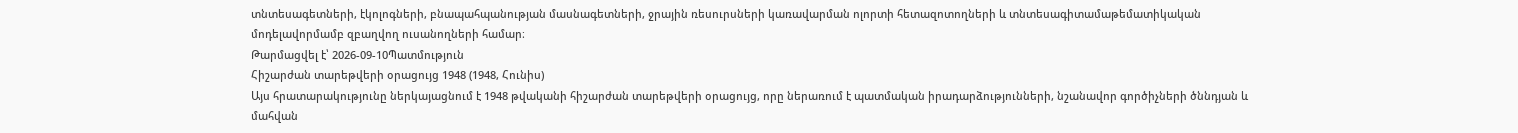տնտեսագետների, էկոլոգների, բնապահպանության մասնագետների, ջրային ռեսուրսների կառավարման ոլորտի հետազոտողների և տնտեսագիտամաթեմատիկական մոդելավորմամբ զբաղվող ուսանողների համար։
Թարմացվել է՝ 2026-09-10Պատմություն
Հիշարժան տարեթվերի օրացույց 1948 (1948, Հունիս)
Այս հրատարակությունը ներկայացնում է 1948 թվականի հիշարժան տարեթվերի օրացույց, որը ներառում է պատմական իրադարձությունների, նշանավոր գործիչների ծննդյան և մահվան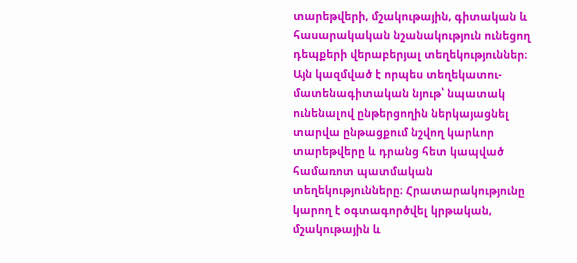տարեթվերի, մշակութային, գիտական և հասարակական նշանակություն ունեցող դեպքերի վերաբերյալ տեղեկություններ։ Այն կազմված է որպես տեղեկատու-մատենագիտական նյութ՝ նպատակ ունենալով ընթերցողին ներկայացնել տարվա ընթացքում նշվող կարևոր տարեթվերը և դրանց հետ կապված համառոտ պատմական տեղեկությունները։ Հրատարակությունը կարող է օգտագործվել կրթական, մշակութային և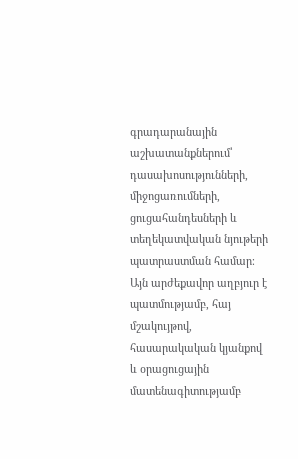գրադարանային աշխատանքներում՝ դասախոսությունների, միջոցառումների, ցուցահանդեսների և տեղեկատվական նյութերի պատրաստման համար։ Այն արժեքավոր աղբյուր է պատմությամբ, հայ մշակույթով, հասարակական կյանքով և օրացուցային մատենագիտությամբ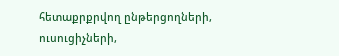հետաքրքրվող ընթերցողների, ուսուցիչների,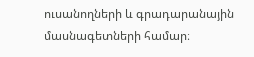ուսանողների և գրադարանային մասնագետների համար։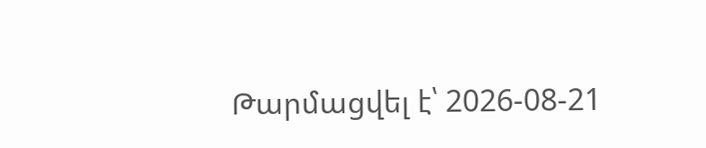Թարմացվել է՝ 2026-08-21